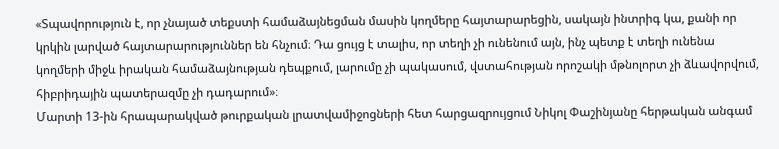«Տպավորություն է, որ չնայած տեքստի համաձայնեցման մասին կողմերը հայտարարեցին, սակայն ինտրիգ կա, քանի որ կրկին լարված հայտարարություններ են հնչում։ Դա ցույց է տալիս, որ տեղի չի ունենում այն, ինչ պետք է տեղի ունենա կողմերի միջև իրական համաձայնության դեպքում, լարումը չի պակասում, վստահության որոշակի մթնոլորտ չի ձևավորվում, հիբրիդային պատերազմը չի դադարում»։
Մարտի 13-ին հրապարակված թուրքական լրատվամիջոցների հետ հարցազրույցում Նիկոլ Փաշինյանը հերթական անգամ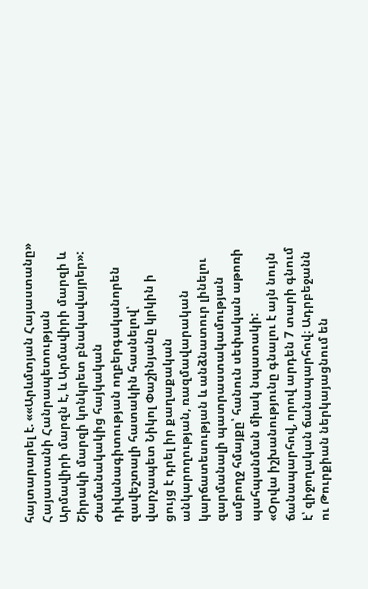հայտարարել է. ««Արևմտյան Հայաստանը» Հայաստանի Հանրապետության Արմավիրի մարզն է, և Արմավիրի մարզի և Շիրակի մարզի կոնկրետ բնակավայրեր»:
Ժամանակակից հայկական դիվանագիտության ողբերգականորեն զավեշտալի հատակին հասնելով՝ վարչապետ Նիկոլ Փաշինյանը կրկին ի ցույց է դրել իր քաղաքական անկարողության, ռազմավարական կարճատեսության և անձնատուր լինելու զարմանալի պատրաստակամության ամբողջ հմայքը՝ հանուն սեփական աթոռի պահպանման միակ նպատակի:
«Օրվա իշխանությունը գնալու է այն նույն ճանապարհով, որով արդեն 7 տարի գնում է՝ զիջողական ճանապարհով։ Ադրբեջանն ու Թուրքիան ներկայացնում են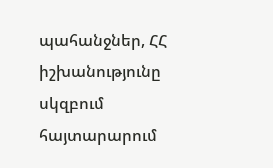պահանջներ, ՀՀ իշխանությունը սկզբում հայտարարում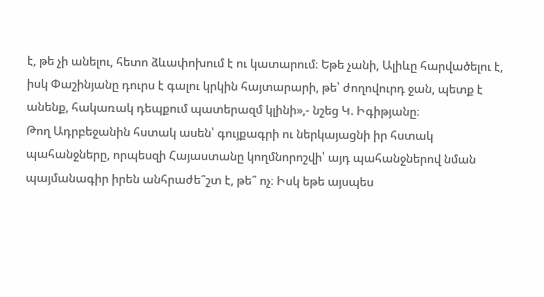է, թե չի անելու, հետո ձևափոխում է ու կատարում։ Եթե չանի, Ալիևը հարվածելու է, իսկ Փաշինյանը դուրս է գալու կրկին հայտարարի, թե՝ ժողովուրդ ջան, պետք է անենք, հակառակ դեպքում պատերազմ կլինի»,- նշեց Կ. Իգիթյանը։
Թող Ադրբեջանին հստակ ասեն՝ գույքագրի ու ներկայացնի իր հստակ պահանջները, որպեսզի Հայաստանը կողմնորոշվի՝ այդ պահանջներով նման պայմանագիր իրեն անհրաժե՞շտ է, թե՞ ոչ։ Իսկ եթե այսպես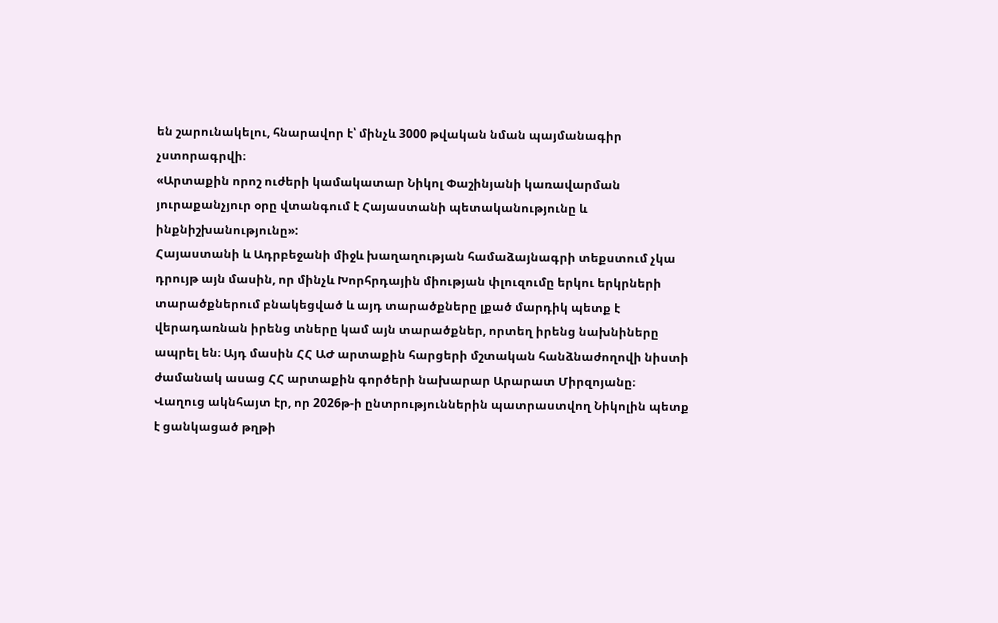են շարունակելու, հնարավոր է՝ մինչև 3000 թվական նման պայմանագիր չստորագրվի։
«Արտաքին որոշ ուժերի կամակատար Նիկոլ Փաշինյանի կառավարման յուրաքանչյուր օրը վտանգում է Հայաստանի պետականությունը և ինքնիշխանությունը»:
Հայաստանի և Ադրբեջանի միջև խաղաղության համաձայնագրի տեքստում չկա դրույթ այն մասին, որ մինչև Խորհրդային միության փլուզումը երկու երկրների տարածքներում բնակեցված և այդ տարածքները լքած մարդիկ պետք է վերադառնան իրենց տները կամ այն տարածքներ, որտեղ իրենց նախնիները ապրել են։ Այդ մասին ՀՀ ԱԺ արտաքին հարցերի մշտական հանձնաժողովի նիստի ժամանակ ասաց ՀՀ արտաքին գործերի նախարար Արարատ Միրզոյանը։
Վաղուց ակնհայտ էր, որ 2026թ-ի ընտրություններին պատրաստվող Նիկոլին պետք է ցանկացած թղթի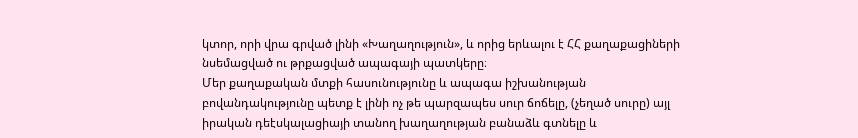կտոր, որի վրա գրված լինի «Խաղաղություն», և որից երևալու է ՀՀ քաղաքացիների նսեմացված ու թրքացված ապագայի պատկերը։
Մեր քաղաքական մտքի հասունությունը և ապագա իշխանության բովանդակությունը պետք է լինի ոչ թե պարզապես սուր ճոճելը, (չեղած սուրը) այլ իրական դեէսկալացիայի տանող խաղաղության բանաձև գտնելը և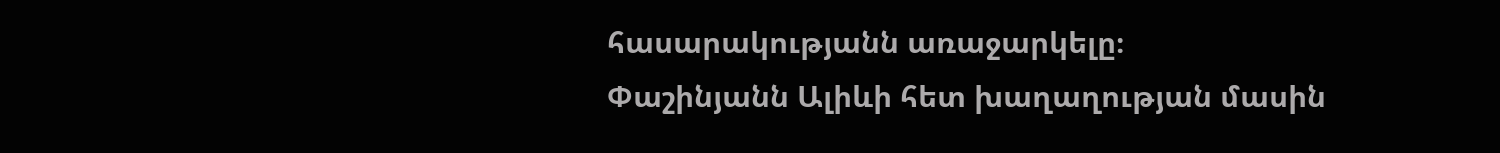հասարակությանն առաջարկելը։
Փաշինյանն Ալիևի հետ խաղաղության մասին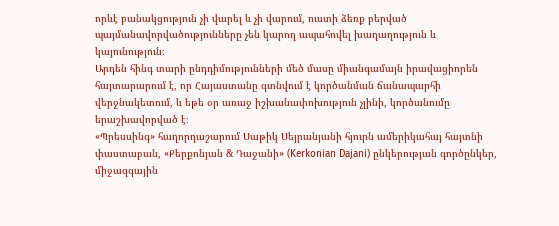որևէ բանակցություն չի վարել և չի վարում, ուստի ձեռք բերված պայմանավորվածությունները չեն կարող ապահովել խաղաղություն և կայունություն։
Արդեն հինգ տարի ընդդիմությունների մեծ մասը միանգամայն իրավացիորեն հայտարարում է, որ Հայաստանը գտնվում է կործանման ճանապարհի վերջնակետում, և եթե օր առաջ իշխանափոխություն չլինի, կործանումը երաշխավորված է։
«Պրեսսինգ» հաղորդաշարում Սաթիկ Սեյրանյանի հյուրն ամերիկահայ հայտնի փաստաբան, «Քերքոնյան & Դաջանի» (Kerkonian Dajani) ընկերության գործընկեր, միջազգային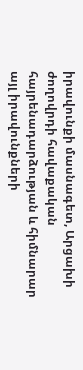իրավունքի մասնագետ, Արցախի ժողովրդի հավաքական հայրենադարձության և հիմնարար այլ իրավունքների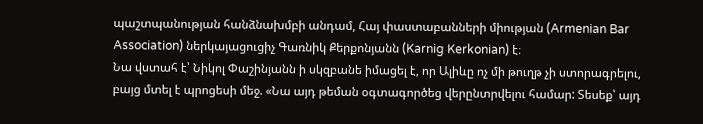պաշտպանության հանձնախմբի անդամ, Հայ փաստաբանների միության (Armenian Bar Association) ներկայացուցիչ Գառնիկ Քերքոնյանն (Karnig Kerkonian) է։
Նա վստահ է՝ Նիկոլ Փաշինյանն ի սկզբանե իմացել է, որ Ալիևը ոչ մի թուղթ չի ստորագրելու, բայց մտել է պրոցեսի մեջ. «Նա այդ թեման օգտագործեց վերընտրվելու համար: Տեսեք՝ այդ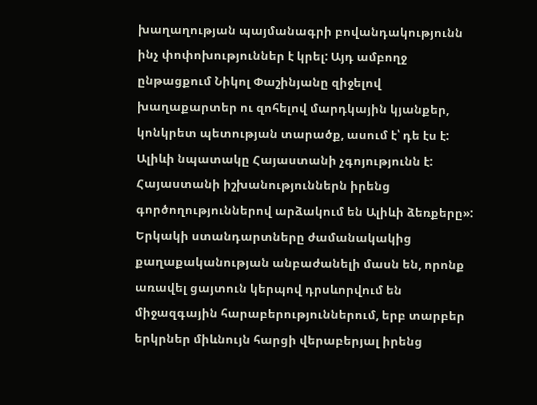խաղաղության պայմանագրի բովանդակությունն ինչ փոփոխություններ է կրել: Այդ ամբողջ ընթացքում Նիկոլ Փաշինյանը զիջելով խաղաքարտեր ու զոհելով մարդկային կյանքեր, կոնկրետ պետության տարածք, ասում է՝ դե էս է: Ալիևի նպատակը Հայաստանի չգոյությունն է: Հայաստանի իշխանություններն իրենց գործողություններով արձակում են Ալիևի ձեռքերը»:
Երկակի ստանդարտները ժամանակակից քաղաքականության անբաժանելի մասն են, որոնք առավել ցայտուն կերպով դրսևորվում են միջազգային հարաբերություններում, երբ տարբեր երկրներ միևնույն հարցի վերաբերյալ իրենց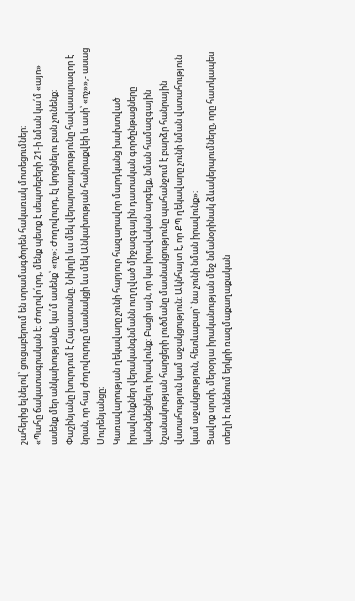շահերից ելնելով՝ ցուցաբերում են տրամագծորեն հակառակ մոտեցումներ։
«Պահը ճակատագրական է։ Ժողովո՛ւրդ, մենք պետք է սեպտեբերի 21-ի նման կա՛մ «այո» ասենք մեր անկախությանը, կա՛մ ասենք՝ «ոչ»։ Ժողովուրդ, էլ կորցնելու բան չունենք։ Փաշինյանը խուրդում է Հայաստանը. Նիկոլի ևս մեկ վերարտադրությունը հավասարազոր է նրան, որ հայ ժողովուրդը մասնակցի ևս մեկ Անկախության հանրաքվեի և ասի՝ «ոչ»»,- ասաց Սուրենյանցը։
Կառավարության ղեկավարը չունի հարյուր հազարավոր մարդկանց խախտված իրավունքներ վերականգնմանն ուղղված միջազգային դատական գործընթացները կանգնեցնելու իրավունք: Բացի այն, որ կա իրավական արգելք, նման համազգային նշանակության հարցերի լուծմանը մասնակցությունը պահանջում է բարձր հանրային վստահություն կամ աջակցություն: Ակնհայտ է, որ ՔՊ ղեկավարը չունի նման վստահություն կամ աջակցություն, հետևաբար` նա չունի նման իրավունք»։
Ցավոք սրտի, մերօրյա իրականության մեջ նմանօրինակ ձևակերպումները, որը հատկապես տեղի է ունենում երկրի ռազմաքաղաքական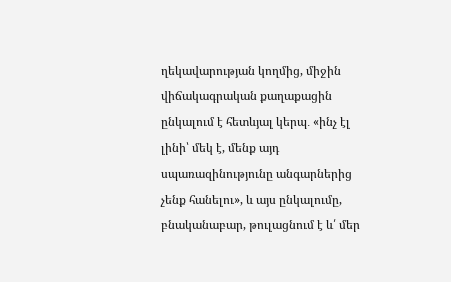ղեկավարության կողմից, միջին վիճակագրական քաղաքացին ընկալում է հետևյալ կերպ․ «ինչ էլ լինի՝ մեկ է, մենք այդ սպառազինությունը անգարներից չենք հանելու», և այս ընկալումը, բնականաբար, թուլացնում է և՛ մեր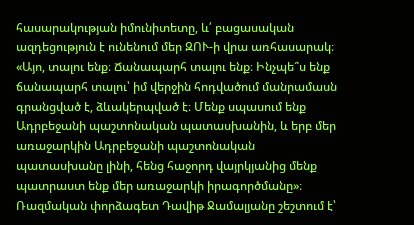հասարակության իմունիտետը, և՛ բացասական ազդեցություն է ունենում մեր ԶՈՒ-ի վրա առհասարակ։
«Այո, տալու ենք։ Ճանապարհ տալու ենք։ Ինչպե՞ս ենք ճանապարհ տալու՝ իմ վերջին հոդվածում մանրամասն գրանցված է, ձևակերպված է։ Մենք սպասում ենք Ադրբեջանի պաշտոնական պատասխանին, և երբ մեր առաջարկին Ադրբեջանի պաշտոնական պատասխանը լինի, հենց հաջորդ վայրկյանից մենք պատրաստ ենք մեր առաջարկի իրագործմանը»։
Ռազմական փորձագետ Դավիթ Ջամալյանը շեշտում է՝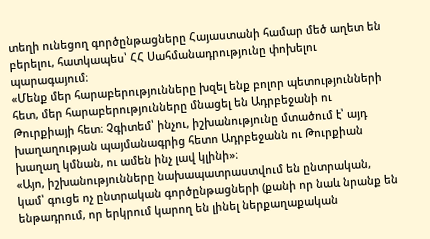տեղի ունեցող գործընթացները Հայաստանի համար մեծ աղետ են բերելու, հատկապես՝ ՀՀ Սահմանադրությունը փոխելու պարագայում։
«Մենք մեր հարաբերությունները խզել ենք բոլոր պետությունների հետ, մեր հարաբերությունները մնացել են Ադրբեջանի ու Թուրքիայի հետ։ Չգիտեմ՝ ինչու, իշխանությունը մտածում է՝ այդ խաղաղության պայմանագրից հետո Ադրբեջանն ու Թուրքիան խաղաղ կմնան, ու ամեն ինչ լավ կլինի»։
«Այո, իշխանությունները նախապատրաստվում են ընտրական, կամ՝ գուցե ոչ ընտրական գործընթացների (քանի որ նաև նրանք են ենթադրում, որ երկրում կարող են լինել ներքաղաքական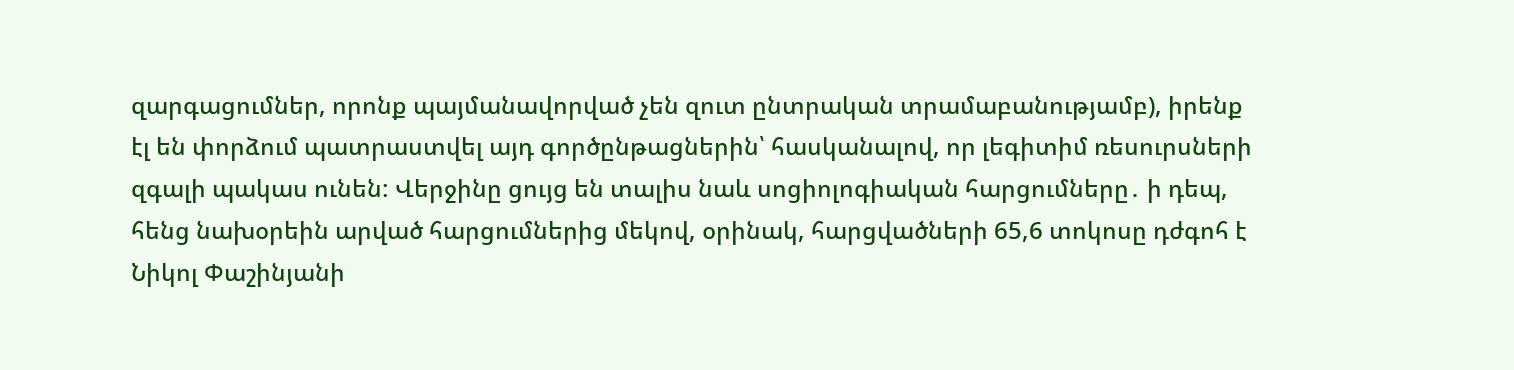զարգացումներ, որոնք պայմանավորված չեն զուտ ընտրական տրամաբանությամբ), իրենք էլ են փորձում պատրաստվել այդ գործընթացներին՝ հասկանալով, որ լեգիտիմ ռեսուրսների զգալի պակաս ունեն: Վերջինը ցույց են տալիս նաև սոցիոլոգիական հարցումները․ ի դեպ, հենց նախօրեին արված հարցումներից մեկով, օրինակ, հարցվածների 65,6 տոկոսը դժգոհ է Նիկոլ Փաշինյանի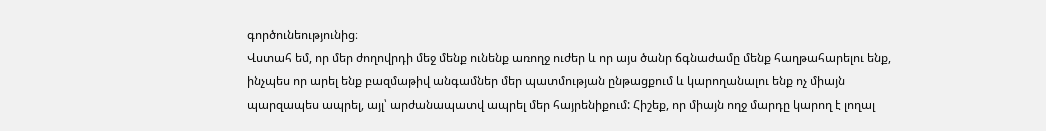գործունեությունից։
Վստահ եմ, որ մեր ժողովրդի մեջ մենք ունենք առողջ ուժեր և որ այս ծանր ճգնաժամը մենք հաղթահարելու ենք, ինչպես որ արել ենք բազմաթիվ անգամներ մեր պատմության ընթացքում և կարողանալու ենք ոչ միայն պարզապես ապրել, այլ՝ արժանապատվ ապրել մեր հայրենիքում: Հիշեք, որ միայն ողջ մարդը կարող է լողալ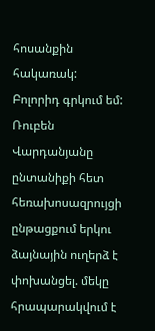հոսանքին հակառակ: Բոլորիդ գրկում եմ:
Ռուբեն Վարդանյանը ընտանիքի հետ հեռախոսազրույցի ընթացքում երկու ձայնային ուղերձ է փոխանցել. մեկը հրապարակվում է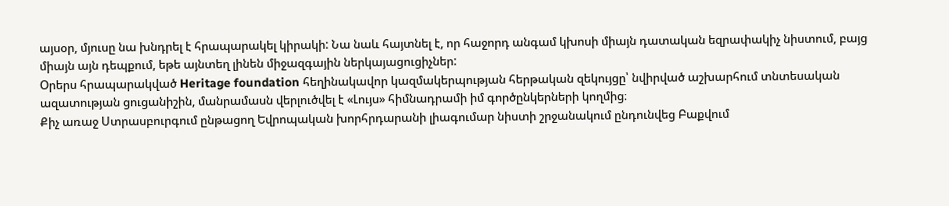այսօր, մյուսը նա խնդրել է հրապարակել կիրակի: Նա նաև հայտնել է, որ հաջորդ անգամ կխոսի միայն դատական եզրափակիչ նիստում, բայց միայն այն դեպքում, եթե այնտեղ լինեն միջազգային ներկայացուցիչներ:
Օրերս հրապարակված Heritage foundation հեղինակավոր կազմակերպության հերթական զեկույցը՝ նվիրված աշխարհում տնտեսական ազատության ցուցանիշին, մանրամասն վերլուծվել է «Լույս» հիմնադրամի իմ գործընկերների կողմից։
Քիչ առաջ Ստրասբուրգում ընթացող Եվրոպական խորհրդարանի լիագումար նիստի շրջանակում ընդունվեց Բաքվում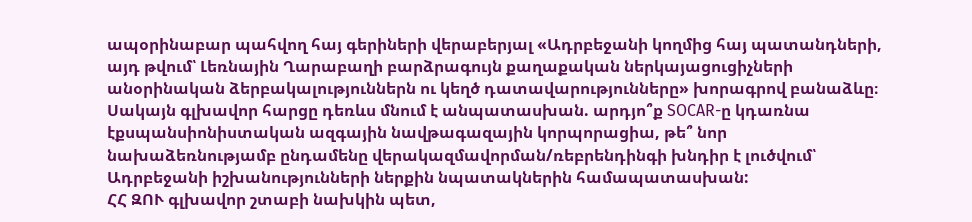ապօրինաբար պահվող հայ գերիների վերաբերյալ «Ադրբեջանի կողմից հայ պատանդների, այդ թվում՝ Լեռնային Ղարաբաղի բարձրագույն քաղաքական ներկայացուցիչների անօրինական ձերբակալություններն ու կեղծ դատավարությունները» խորագրով բանաձևը։
Սակայն գլխավոր հարցը դեռևս մնում է անպատասխան. արդյո՞ք SOCAR-ը կդառնա էքսպանսիոնիստական ազգային նավթագազային կորպորացիա, թե՞ նոր նախաձեռնությամբ ընդամենը վերակազմավորման/ռեբրենդինգի խնդիր է լուծվում՝ Ադրբեջանի իշխանությունների ներքին նպատակներին համապատասխան:
ՀՀ ԶՈՒ գլխավոր շտաբի նախկին պետ,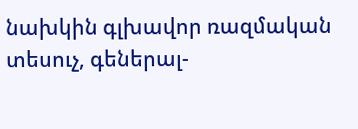նախկին գլխավոր ռազմական տեսուչ, գեներալ-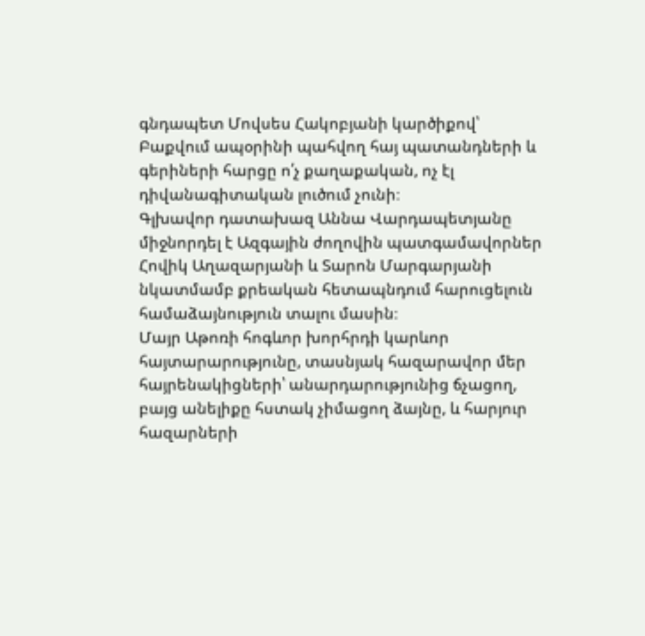գնդապետ Մովսես Հակոբյանի կարծիքով՝ Բաքվում ապօրինի պահվող հայ պատանդների և գերիների հարցը ո՛չ քաղաքական, ոչ էլ դիվանագիտական լուծում չունի։
Գլխավոր դատախազ Աննա Վարդապետյանը միջնորդել է Ազգային ժողովին պատգամավորներ Հովիկ Աղազարյանի և Տարոն Մարգարյանի նկատմամբ քրեական հետապնդում հարուցելուն համաձայնություն տալու մասին։
Մայր Աթոռի հոգևոր խորհրդի կարևոր հայտարարությունը, տասնյակ հազարավոր մեր հայրենակիցների՝ անարդարությունից ճչացող, բայց անելիքը հստակ չիմացող ձայնը, և հարյուր հազարների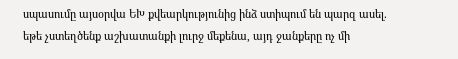սպասումը այսօրվա ԵԽ քվեարկությունից ինձ ստիպում են պարզ ասել. եթե չստեղծենք աշխատանքի լուրջ մեքենա, այդ ջանքերը ոչ մի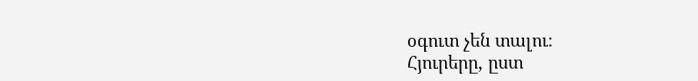օգուտ չեն տալու։
Հյուրերը, ըստ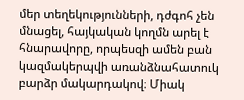մեր տեղեկությունների, դժգոհ չեն մնացել, հայկական կողմն արել է հնարավորը, որպեսզի ամեն բան կազմակերպվի առանձնահատուկ բարձր մակարդակով։ Միակ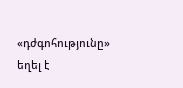«դժգոհությունը» եղել է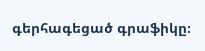գերհագեցած գրաֆիկը։